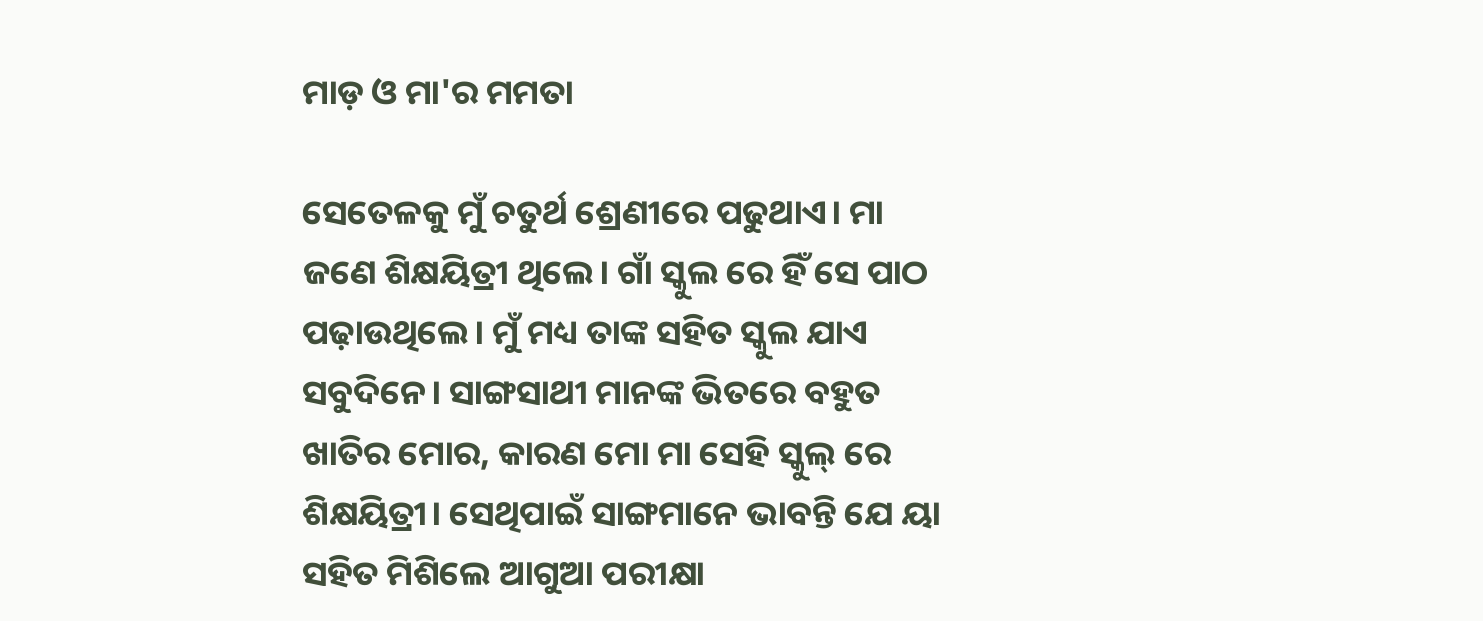ମାଡ଼ ଓ ମା'ର ମମତା

ସେତେଳକୁ ମୁଁ ଚତୁର୍ଥ ଶ୍ରେଣୀରେ ପଢୁଥାଏ। ମା ଜଣେ ଶିକ୍ଷୟିତ୍ରୀ ଥିଲେ। ଗାଁ ସ୍କୁଲ ରେ ହିଁ ସେ ପାଠ ପଢ଼ାଉଥିଲେ। ମୁଁ ମଧ୍ୟ ତାଙ୍କ ସହିତ ସ୍କୁଲ ଯାଏ ସବୁଦିନେ। ସାଙ୍ଗସାଥୀ ମାନଙ୍କ ଭିତରେ ବହୁତ ଖାତିର ମୋର, କାରଣ ମୋ ମା ସେହି ସ୍କୁଲ୍ ରେ ଶିକ୍ଷୟିତ୍ରୀ। ସେଥିପାଇଁ ସାଙ୍ଗମାନେ ଭାବନ୍ତି ଯେ ୟା ସହିତ ମିଶିଲେ ଆଗୁଆ ପରୀକ୍ଷା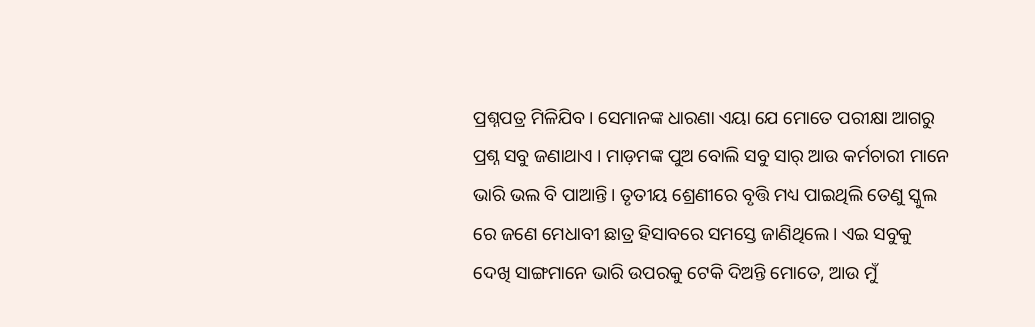ପ୍ରଶ୍ନପତ୍ର ମିଳିଯିବ। ସେମାନଙ୍କ ଧାରଣା ଏୟା ଯେ ମୋତେ ପରୀକ୍ଷା ଆଗରୁ ପ୍ରଶ୍ନ ସବୁ ଜଣାଥାଏ । ମାଡ଼ମଙ୍କ ପୁଅ ବୋଲି ସବୁ ସାର୍ ଆଉ କର୍ମଚାରୀ ମାନେ ଭାରି ଭଲ ବି ପାଆନ୍ତି। ତୃତୀୟ ଶ୍ରେଣୀରେ ବୃତ୍ତି ମଧ୍ୟ ପାଇଥିଲି ତେଣୁ ସ୍କୁଲ ରେ ଜଣେ ମେଧାବୀ ଛାତ୍ର ହିସାବରେ ସମସ୍ତେ ଜାଣିଥିଲେ। ଏଇ ସବୁକୁ ଦେଖି ସାଙ୍ଗମାନେ ଭାରି ଉପରକୁ ଟେକି ଦିଅନ୍ତି ମୋତେ, ଆଉ ମୁଁ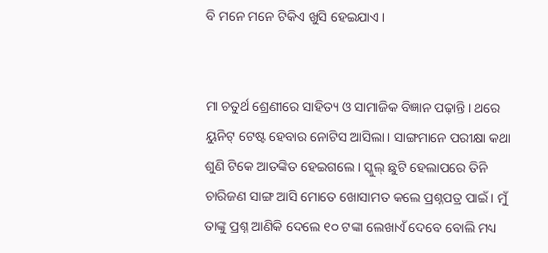ବି ମନେ ମନେ ଟିକିଏ ଖୁସି ହେଇଯାଏ।


ମା ଚତୁର୍ଥ ଶ୍ରେଣୀରେ ସାହିତ୍ୟ ଓ ସାମାଜିକ ବିଜ୍ଞାନ ପଢ଼ାନ୍ତି। ଥରେ ୟୁନିଟ୍ ଟେଷ୍ଟ ହେବାର ନୋଟିସ ଆସିଲା। ସାଙ୍ଗମାନେ ପରୀକ୍ଷା କଥା ଶୁଣି ଟିକେ ଆତଙ୍କିତ ହେଇଗଲେ। ସ୍କୁଲ୍ ଛୁଟି ହେଲାପରେ ତିନି ଚାରିଜଣ ସାଙ୍ଗ ଆସି ମୋତେ ଖୋସାମତ କଲେ ପ୍ରଶ୍ନପତ୍ର ପାଇଁ। ମୁଁ ତାଙ୍କୁ ପ୍ରଶ୍ନ ଆଣିକି ଦେଲେ ୧୦ ଟଙ୍କା ଲେଖାଏଁ ଦେବେ ବୋଲି ମଧ୍ୟ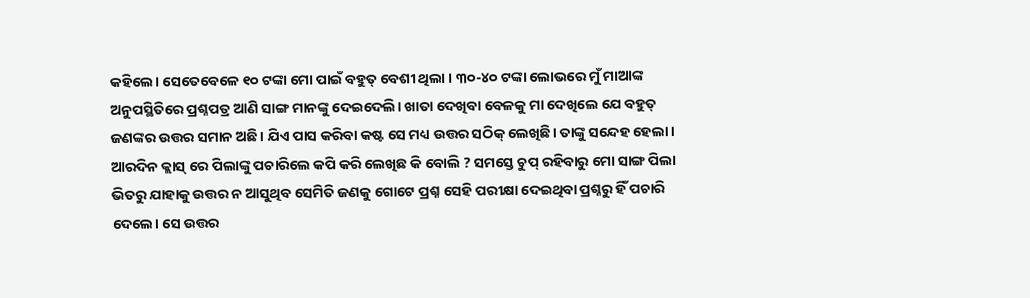କହିଲେ। ସେତେବେଳେ ୧୦ ଟଙ୍କା ମୋ ପାଇଁ ବହୁତ୍ ବେଶୀ ଥିଲା । ୩୦-୪୦ ଟଙ୍କା ଲୋଭରେ ମୁଁ ମାଆଙ୍କ ଅନୁପସ୍ଥିତିରେ ପ୍ରଶ୍ନପତ୍ର ଆଣି ସାଙ୍ଗ ମାନଙ୍କୁ ଦେଇଦେଲି। ଖାତା ଦେଖିବା ବେଳକୁ ମା ଦେଖିଲେ ଯେ ବହୁତ୍ ଜଣଙ୍କର ଉତ୍ତର ସମାନ ଅଛି। ଯିଏ ପାସ କରିବା କଷ୍ଟ ସେ ମଧ୍ୟ ଉତ୍ତର ସଠିକ୍ ଲେଖିଛି। ତାଙ୍କୁ ସନ୍ଦେହ ହେଲା ।  ଆରଦିନ କ୍ଲାସ୍ ରେ ପିଲାଙ୍କୁ ପଚାରିଲେ କପି କରି ଲେଖିଛ କି ବୋଲି ? ସମସ୍ତେ ଚୁପ୍ ରହିବାରୁ ମୋ ସାଙ୍ଗ ପିଲା ଭିତରୁ ଯାହାକୁ ଉତ୍ତର ନ ଆସୁଥିବ ସେମିତି ଜଣକୁ ଗୋଟେ ପ୍ରଶ୍ନ ସେହି ପରୀକ୍ଷା ଦେଇଥିବା ପ୍ରଶ୍ନରୁ ହିଁ ପଚାରି ଦେଲେ। ସେ ଉତ୍ତର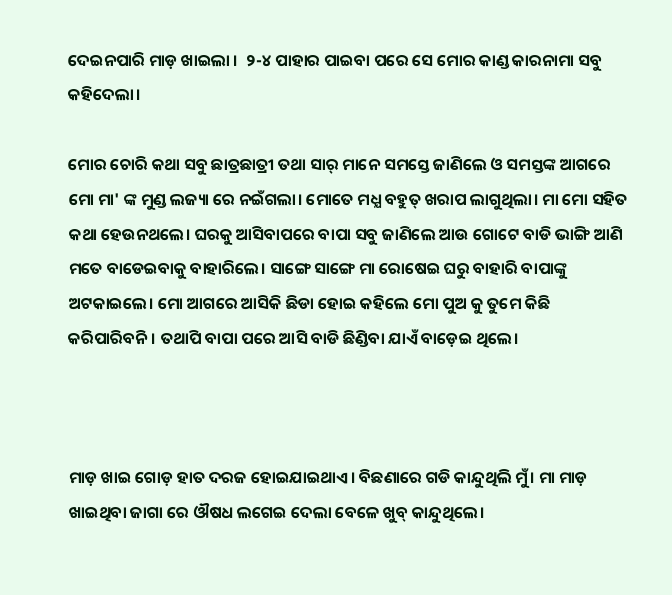ଦେଇନପାରି ମାଡ଼ ଖାଇଲା ।  ୨-୪ ପାହାର ପାଇବା ପରେ ସେ ମୋର କାଣ୍ଡ କାରନାମା ସବୁ କହିଦେଲା।

ମୋର ଚୋରି କଥା ସବୁ ଛାତ୍ରଛାତ୍ରୀ ତଥା ସାର୍ ମାନେ ସମସ୍ତେ ଜାଣିଲେ ଓ ସମସ୍ତଙ୍କ ଆଗରେ ମୋ ମା' ଙ୍କ ମୁଣ୍ଡ ଲଜ୍ୟା ରେ ନଇଁଗଲା। ମୋତେ ମଧ୍ଯ ବହୁତ୍ ଖରାପ ଲାଗୁଥିଲା। ମା ମୋ ସହିତ କଥା ହେଉନଥଲେ। ଘରକୁ ଆସିବାପରେ ବାପା ସବୁ ଜାଣିଲେ ଆଉ ଗୋଟେ ବାଡି ଭାଙ୍ଗି ଆଣି ମତେ ବାଡେଇବାକୁ ବାହାରିଲେ। ସାଙ୍ଗେ ସାଙ୍ଗେ ମା ରୋଷେଇ ଘରୁ ବାହାରି ବାପାଙ୍କୁ ଅଟକାଇଲେ। ମୋ ଆଗରେ ଆସିକି ଛିଡା ହୋଇ କହିଲେ ମୋ ପୁଅ କୁ ତୁମେ କିଛି କରିପାରିବନି। ତଥାପି ବାପା ପରେ ଆସି ବାଡି ଛିଣ୍ଡିବା ଯାଏଁ ବାଡ଼େଇ ଥିଲେ।



ମାଡ଼ ଖାଇ ଗୋଡ଼ ହାତ ଦରଜ ହୋଇଯାଇଥାଏ। ବିଛଣାରେ ଗଡି କାନ୍ଦୁଥିଲି ମୁଁ। ମା ମାଡ଼ ଖାଇଥିବା ଜାଗା ରେ ଔଷଧ ଲଗେଇ ଦେଲା ବେଳେ ଖୁବ୍ କାନ୍ଦୁଥିଲେ।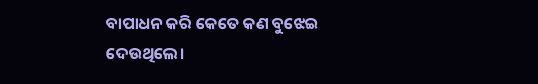ବାପାଧନ କରି କେତେ କଣ ବୁଝେଇ ଦେଉଥିଲେ।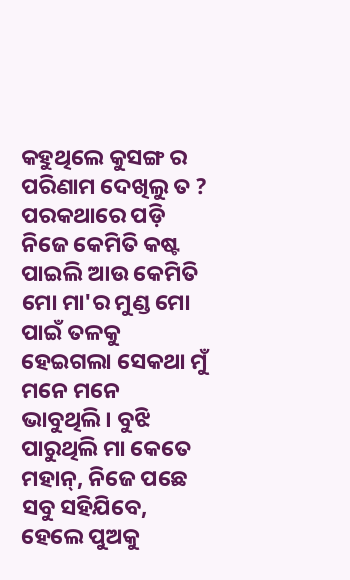କହୁଥିଲେ କୁସଙ୍ଗ ର ପରିଣାମ ଦେଖିଲୁ ତ ? ପରକଥାରେ ପଡ଼ି ନିଜେ କେମିତି କଷ୍ଟ ପାଇଲି ଆଉ କେମିତି ମୋ ମା'ର ମୁଣ୍ଡ ମୋ ପାଇଁ ତଳକୁ ହେଇଗଲା ସେକଥା ମୁଁ ମନେ ମନେ ଭାବୁଥିଲି। ବୁଝି ପାରୁଥିଲି ମା କେତେ ମହାନ୍, ନିଜେ ପଛେ ସବୁ ସହିଯିବେ, ହେଲେ ପୁଅକୁ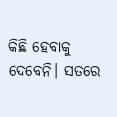କିଛି ହେବାକୁ ଦେବେନି। ସତରେ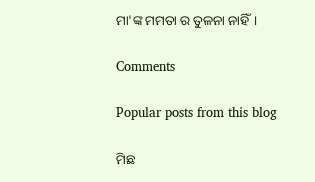ମା'ଙ୍କ ମମତା ର ତୁଳନା ନାହିଁ।

Comments

Popular posts from this blog

ମିଛ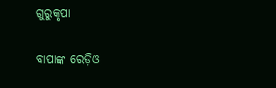ଗୁରୁକୃପା

ବାପାଙ୍କ ରେଡ଼ିଓ